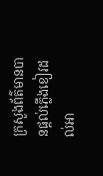ក្រសួងព័ត៌មានបានផ្ដល់ភ្លើងខៀវដល់អា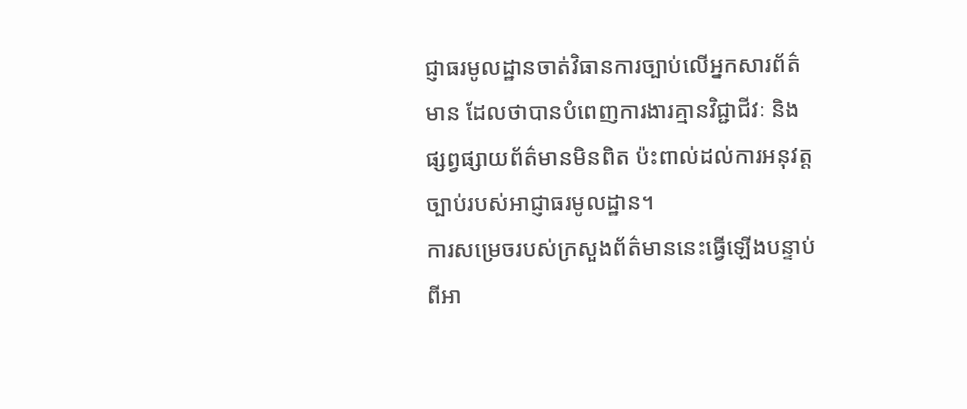ជ្ញាធរមូលដ្ឋានចាត់វិធានការច្បាប់លើអ្នកសារព័ត៌មាន ដែលថាបានបំពេញការងារគ្មានវិជ្ជាជីវៈ និងផ្សព្វផ្សាយព័ត៌មានមិនពិត ប៉ះពាល់ដល់ការអនុវត្តច្បាប់របស់អាជ្ញាធរមូលដ្ឋាន។
ការសម្រេចរបស់ក្រសួងព័ត៌មាននេះធ្វើឡើងបន្ទាប់ពីអា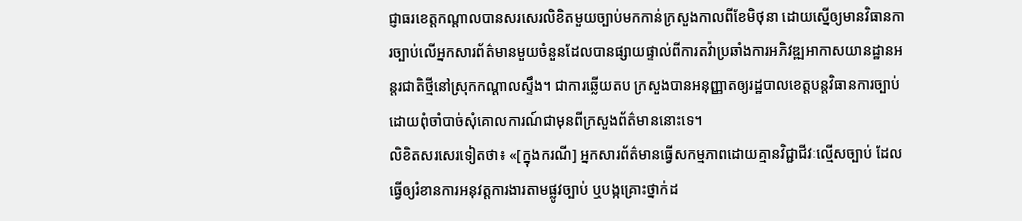ជ្ញាធរខេត្តកណ្ដាលបានសរសេរលិខិតមួយច្បាប់មកកាន់ក្រសួងកាលពីខែមិថុនា ដោយស្នើឲ្យមានវិធានការច្បាប់លើអ្នកសារព័ត៌មានមួយចំនួនដែលបានផ្សាយផ្ទាល់ពីការតវ៉ាប្រឆាំងការអភិវឌ្ឍអាកាសយានដ្ឋានអន្តរជាតិថ្មីនៅស្រុកកណ្ដាលស្ទឹង។ ជាការឆ្លើយតប ក្រសួងបានអនុញ្ញាតឲ្យរដ្ឋបាលខេត្តបន្តវិធានការច្បាប់ដោយពុំចាំបាច់សុំគោលការណ៍ជាមុនពីក្រសួងព័ត៌មាននោះទេ។
លិខិតសរសេរទៀតថា៖ «[ក្នុងករណី] អ្នកសារព័ត៌មានធ្វើសកម្មភាពដោយគ្មានវិជ្ជាជីវៈល្មើសច្បាប់ ដែលធ្វើឲ្យរំខានការអនុវត្តការងារតាមផ្លូវច្បាប់ ឬបង្កគ្រោះថ្នាក់ដ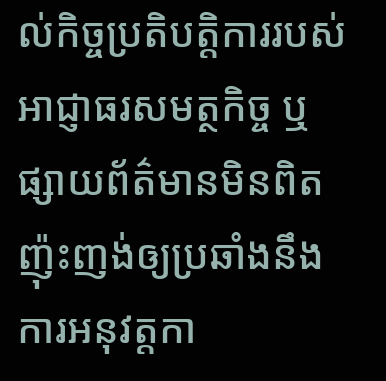ល់កិច្ចប្រតិបត្តិការរបស់អាជ្ញាធរសមត្ថកិច្ច ឬផ្សាយព័ត៌មានមិនពិត ញ៉ុះញង់ឲ្យប្រឆាំងនឹងការអនុវត្តកា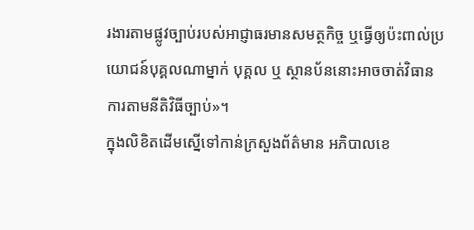រងារតាមផ្លូវច្បាប់របស់អាជ្ញាធរមានសមត្ថកិច្ច ឬធ្វើឲ្យប៉ះពាល់ប្រយោជន៍បុគ្គលណាម្នាក់ បុគ្គល ឬ ស្ថានប័ននោះអាចចាត់វិធានការតាមនីតិវិធីច្បាប់»។
ក្នុងលិខិតដើមស្នើទៅកាន់ក្រសួងព័ត៌មាន អភិបាលខេ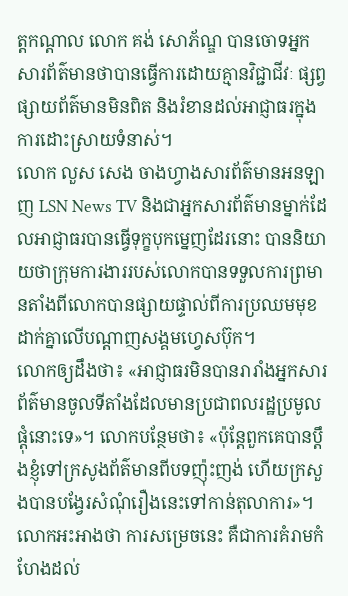ត្តកណ្ដាល លោក គង់ សោភ័ណ្ឌ បានចោទអ្នកសារព័ត៌មានថាបានធ្វើការដោយគ្មានវិជ្ជាជីវៈ ផ្សព្វផ្សាយព័ត៌មានមិនពិត និងរំខានដល់អាជ្ញាធរក្នុងការដោះស្រាយទំនាស់។
លោក លួស សេង ចាងហ្វាងសារព័ត៌មានអនឡាញ LSN News TV និងជាអ្នកសារព័ត៌មានម្នាក់ដែលអាជ្ញាធរបានធ្វើទុក្ខបុកម្នេញដែរនោះ បាននិយាយថាក្រុមការងាររបស់លោកបានទទួលការព្រមានតាំងពីលោកបានផ្សាយផ្ទាល់ពីការប្រឈមមុខដាក់គ្នាលើបណ្ដាញសង្គមហ្វេសប៊ុក។
លោកឲ្យដឹងថា៖ «អាជ្ញាធរមិនបានរារាំងអ្នកសារព័ត៌មានចូលទីតាំងដែលមានប្រជាពលរដ្ឋប្រមូលផ្ដុំនោះទេ»។ លោកបន្ថែមថា៖ «ប៉ុន្តែពួកគេបានប្ដឹងខ្ញុំទៅក្រសូងព័ត៌មានពីបទញ៉ុះញង់ ហើយក្រសួងបានបង្វែរសំណុំរឿងនេះទៅកាន់តុលាការ»។
លោកអះអាងថា ការសម្រេចនេះ គឺជាការគំរាមកំហែងដល់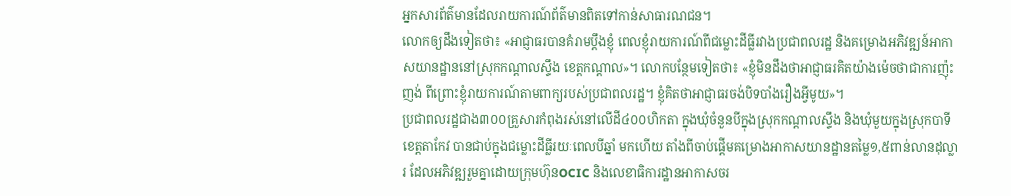អ្នកសារព័ត៌មានដែលរាយការណ៍ព័ត៌មានពិតទៅកាន់សាធារណជន។
លោកឲ្យដឹងទៀតថា៖ «អាជ្ញាធរបានគំរាមប្ដឹងខ្ញុំ ពេលខ្ញុំរាយការណ៍ពីជម្លោះដីធ្លីរវាងប្រជាពលរដ្ឋ និងគម្រោងអភិវឌ្ឍន៍អាកាសយានដ្ឋាននៅស្រុកកណ្ដាលស្ទឹង ខេត្តកណ្ដាល»។ លោកបន្ថែមទៀតថា៖ «ខ្ញុំមិនដឹងថាអាជ្ញាធរគិតយ៉ាងម៉េចថាជាការញ៉ុះញង់ ពីព្រោះខ្ញុំរាយការណ៍តាមពាក្យរបស់ប្រជាពលរដ្ឋ។ ខ្ញុំគិតថាអាជ្ញាធរចង់បិទបាំងរឿងអ្វីមូយ»។
ប្រជាពលរដ្ឋជាង៣០០គ្រួសារកំពុងរស់នៅលើដី៤០០ហិកតា ក្នុងឃុំចំនួនបីក្នុងស្រុកកណ្ដាលស្ទឹង និងឃុំមួយក្នុងស្រុកបាទី ខេត្តតាកែវ បានជាប់ក្នុងជម្លោះដីធ្លីរយៈពេលបីឆ្នាំ មកហើយ តាំងពីចាប់ផ្ដើមគម្រោងអាកាសយានដ្ឋានតម្លៃ១,៥ពាន់លានដុល្លារ ដែលអភិវឌ្ឍរួមគ្នាដោយក្រុមហ៊ុនOCIC និងលេខាធិការដ្ឋានអាកាសចរ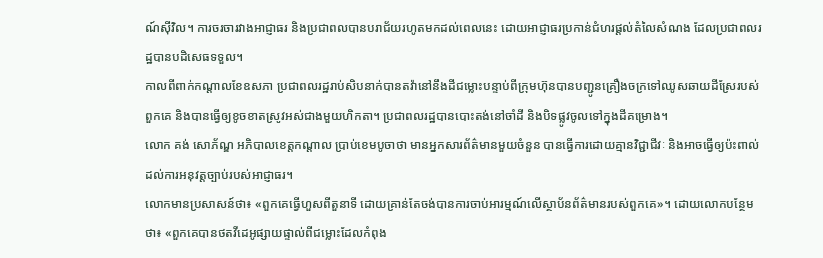ណ៍ស៊ីវិល។ ការចរចារវាងអាជ្ញាធរ និងប្រជាពលបានបរាជ័យរហូតមកដល់ពេលនេះ ដោយអាជ្ញាធរប្រកាន់ជំហរផ្ដល់តំលៃសំណង ដែលប្រជាពលរដ្ឋបានបដិសេធទទួល។
កាលពីពាក់កណ្ដាលខែឧសភា ប្រជាពលរដ្ឋរាប់សិបនាក់បានតវ៉ានៅនឹងដីជម្លោះបន្ទាប់ពីក្រុមហ៊ុនបានបញ្ជូនគ្រឿងចក្រទៅឈូសឆាយដីស្រែរបស់ពួកគេ និងបានធ្វើឲ្យខូចខាតស្រូវអស់ជាងមួយហិកតា។ ប្រជាពលរដ្ឋបានបោះតង់នៅចាំដី និងបិទផ្លូវចូលទៅក្នុងដីគម្រោង។
លោក គង់ សោភ័ណ្ឌ អភិបាលខេត្តកណ្ដាល ប្រាប់ខេមបូចាថា មានអ្នកសារព័ត៌មានមួយចំនួន បានធ្វើការដោយគ្មានវិជ្ជាជីវៈ និងអាចធ្វើឲ្យប៉ះពាល់ដល់ការអនុវត្តច្បាប់របស់អាជ្ញាធរ។
លោកមានប្រសាសន៍ថា៖ «ពួកគេធ្វើហួសពីតួនាទី ដោយគ្រាន់តែចង់បានការចាប់អារម្មណ៍លើស្ថាប័នព័ត៌មានរបស់ពួកគេ»។ ដោយលោកបន្ថែមថា៖ «ពួកគេបានថតវីដេអូផ្សាយផ្ទាល់ពីជម្លោះដែលកំពុង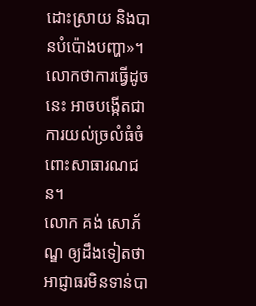ដោះស្រាយ និងបានបំប៉ោងបញ្ហា»។ លោកថាការធ្វើដូចនេះ អាចបង្កើតជាការយល់ច្រលំធំចំពោះសាធារណជន។
លោក គង់ សោភ័ណ្ឌ ឲ្យដឹងទៀតថា អាជ្ញាធរមិនទាន់បា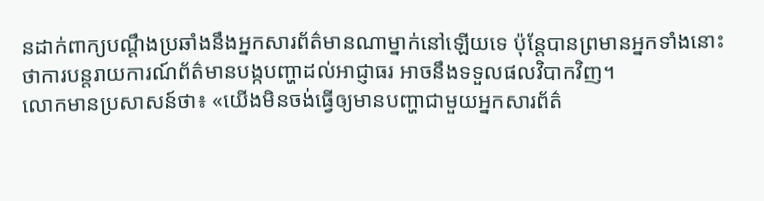នដាក់ពាក្យបណ្ដឹងប្រឆាំងនឹងអ្នកសារព័ត៌មានណាម្នាក់នៅឡើយទេ ប៉ុន្តែបានព្រមានអ្នកទាំងនោះថាការបន្តរាយការណ៍ព័ត៌មានបង្កបញ្ហាដល់អាជ្ញាធរ អាចនឹងទទួលផលវិបាកវិញ។
លោកមានប្រសាសន៍ថា៖ «យើងមិនចង់ធ្វើឲ្យមានបញ្ហាជាមួយអ្នកសារព័ត៌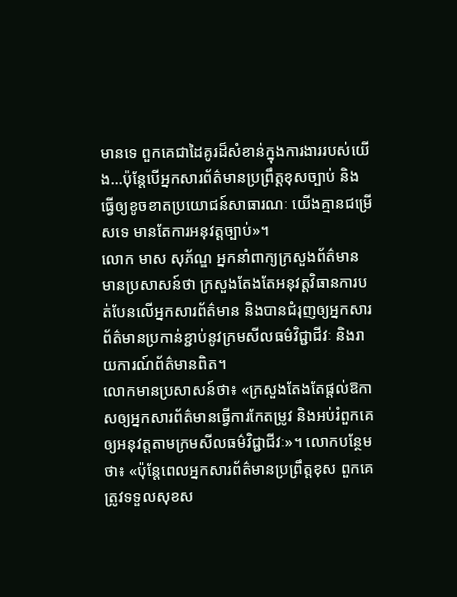មានទេ ពួកគេជាដៃគូរដ៏សំខាន់ក្នុងការងាររបស់យើង…ប៉ុន្តែបើអ្នកសារព័ត៌មានប្រព្រឹត្តខុសច្បាប់ និងធ្វើឲ្យខូចខាតប្រយោជន៍សាធារណៈ យើងគ្មានជម្រើសទេ មានតែការអនុវត្តច្បាប់»។
លោក មាស សុភ័ណ្ឌ អ្នកនាំពាក្យក្រសួងព័ត៌មាន មានប្រសាសន៍ថា ក្រសួងតែងតែអនុវត្តវិធានការបត់បែនលើអ្នកសារព័ត៌មាន និងបានជំរុញឲ្យអ្នកសារព័ត៌មានប្រកាន់ខ្ជាប់នូវក្រមសីលធម៌វិជ្ជាជីវៈ និងរាយការណ៍ព័ត៌មានពិត។
លោកមានប្រសាសន៍ថា៖ «ក្រសួងតែងតែផ្ដល់ឱកាសឲ្យអ្នកសារព័ត៌មានធ្វើការកែតម្រូវ និងអប់រំពួកគេឲ្យអនុវត្តតាមក្រមសីលធម៌វិជ្ជាជីវៈ»។ លោកបន្ថែមថា៖ «ប៉ុន្តែពេលអ្នកសារព័ត៌មានប្រព្រឹត្តខុស ពួកគេត្រូវទទួលសុខស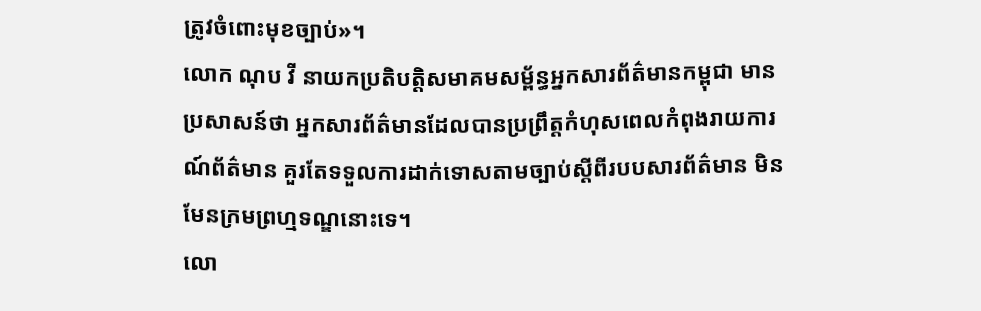ត្រូវចំពោះមុខច្បាប់»។
លោក ណុប វី នាយកប្រតិបត្តិសមាគមសម្ព័ន្ធអ្នកសារព័ត៌មានកម្ពុជា មានប្រសាសន៍ថា អ្នកសារព័ត៌មានដែលបានប្រព្រឹត្តកំហុសពេលកំពុងរាយការណ៍ព័ត៌មាន គួរតែទទួលការដាក់ទោសតាមច្បាប់ស្តីពីរបបសារព័ត៌មាន មិនមែនក្រមព្រហ្មទណ្ឌនោះទេ។
លោ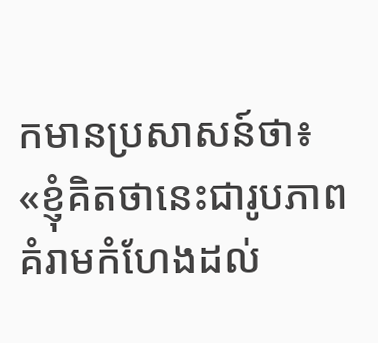កមានប្រសាសន៍ថា៖ «ខ្ញុំគិតថានេះជារូបភាពគំរាមកំហែងដល់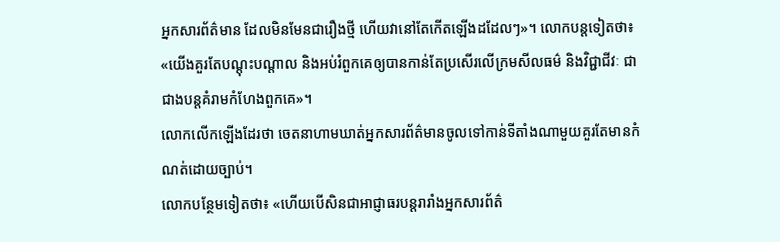អ្នកសារព័ត៌មាន ដែលមិនមែនជារឿងថ្មី ហើយវានៅតែកើតឡើងដដែលៗ»។ លោកបន្តទៀតថា៖ «យើងគួរតែបណ្ដុះបណ្ដាល និងអប់រំពួកគេឲ្យបានកាន់តែប្រសើរលើក្រមសីលធម៌ និងវិជ្ជាជីវៈ ជាជាងបន្តគំរាមកំហែងពួកគេ»។
លោកលើកឡើងដែរថា ចេតនាហាមឃាត់អ្នកសារព័ត៌មានចូលទៅកាន់ទីតាំងណាមួយគួរតែមានកំណត់ដោយច្បាប់។
លោកបន្ថែមទៀតថា៖ «ហើយបើសិនជាអាជ្ញាធរបន្តរារាំងអ្នកសារព័ត៌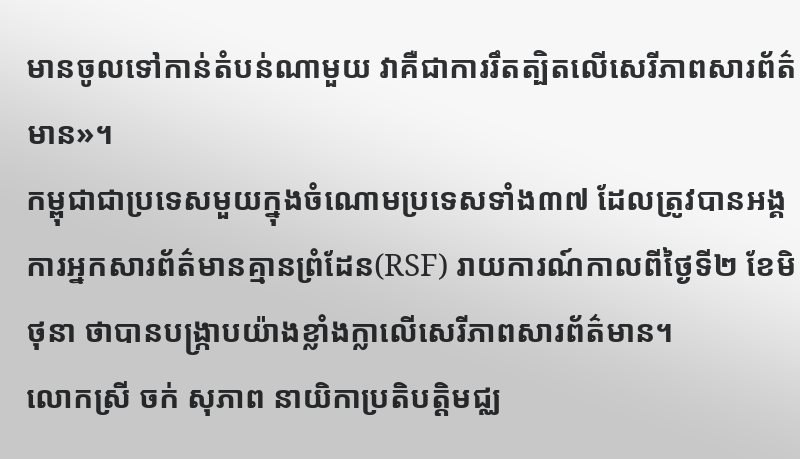មានចូលទៅកាន់តំបន់ណាមួយ វាគឺជាការរឹតត្បិតលើសេរីភាពសារព័ត៌មាន»។
កម្ពុជាជាប្រទេសមួយក្នុងចំណោមប្រទេសទាំង៣៧ ដែលត្រូវបានអង្គការអ្នកសារព័ត៌មានគ្មានព្រំដែន(RSF) រាយការណ៍កាលពីថ្ងៃទី២ ខែមិថុនា ថាបានបង្ក្រាបយ៉ាងខ្លាំងក្លាលើសេរីភាពសារព័ត៌មាន។
លោកស្រី ចក់ សុភាព នាយិកាប្រតិបត្តិមជ្ឈ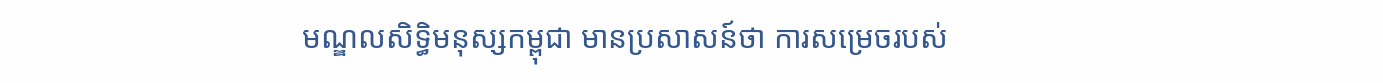មណ្ឌលសិទ្ធិមនុស្សកម្ពុជា មានប្រសាសន៍ថា ការសម្រេចរបស់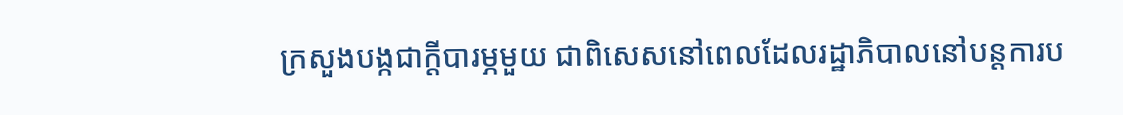ក្រសួងបង្កជាក្ដីបារម្ភមួយ ជាពិសេសនៅពេលដែលរដ្ឋាភិបាលនៅបន្តការប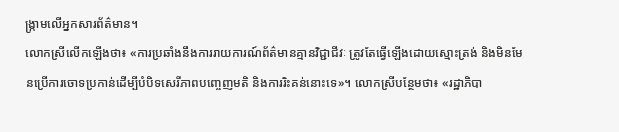ង្រ្កាមលើអ្នកសារព័ត៌មាន។
លោកស្រីលើកឡើងថា៖ «ការប្រឆាំងនឹងការរាយការណ៍ព័ត៌មានគ្មានវិជ្ជាជីវៈ ត្រូវតែធ្វើឡើងដោយស្មោះត្រង់ និងមិនមែនប្រើការចោទប្រកាន់ដើម្បីបំបិទសេរីភាពបញ្ចេញមតិ និងការរិះគន់នោះទេ»។ លោកស្រីបន្ថែមថា៖ «រដ្ឋាភិបា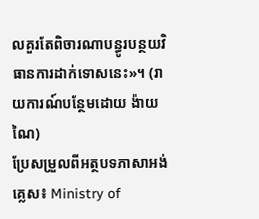លគួរតែពិចារណាបន្ធូរបន្ថយវិធានការដាក់ទោសនេះ»។ (រាយការណ៍បន្ថែមដោយ ង៉ាយ ណៃ)
ប្រែសម្រួលពីអត្ថបទភាសាអង់គ្លេស៖ Ministry of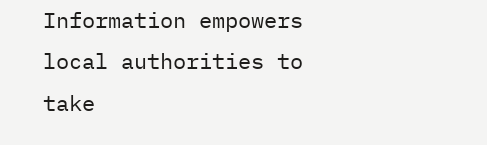Information empowers local authorities to take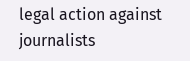legal action against journalists